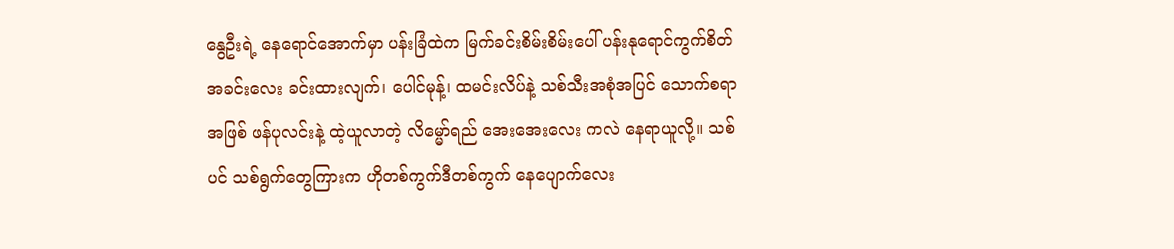နွေဦးရဲ့ နေရောင်အောက်မှာ ပန်းခြံထဲက မြက်ခင်းစိမ်းစိမ်းပေါ် ပန်းနုရောင်ကွက်စိတ်အခင်းလေး ခင်းထားလျက်၊ ပေါင်မုန့်၊ ထမင်းလိပ်နဲ့ သစ်သီးအစုံအပြင် သောက်စရာအဖြစ် ဖန်ပုလင်းနဲ့ ထဲ့ယူလာတဲ့ လိမ္မော်ရည် အေးအေးလေး ကလဲ နေရာယူလို့။ သစ်ပင် သစ်ရွက်တွေကြားက ဟိုတစ်ကွက်ဒီတစ်ကွက် နေပျောက်လေး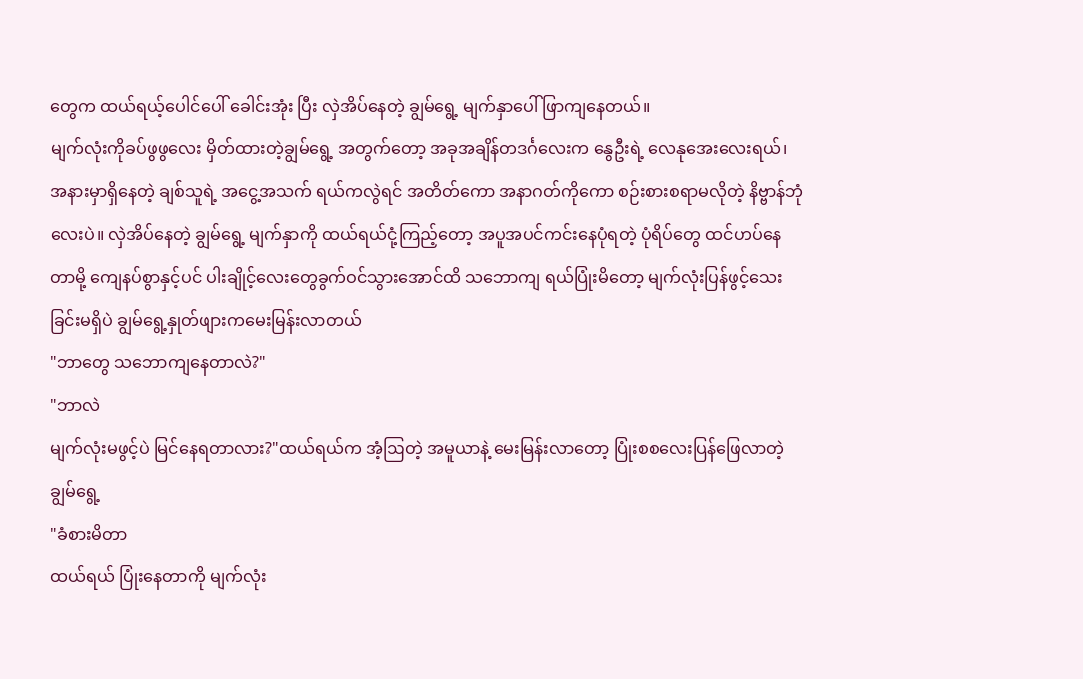တွေက ထယ်ရယ့်ပေါင်ပေါ် ခေါင်းအုံး ပြီး လှဲအိပ်နေတဲ့ ချွမ်ရွေ့ မျက်နှာပေါ် ဖြာကျနေတယ်။
မျက်လုံးကိုခပ်ဖွဖွလေး မှိတ်ထားတဲ့ချွမ်ရွေ့ အတွက်တော့ အခုအချိန်တဒင်္ဂလေးက နွေဦးရဲ့ လေနုအေးလေးရယ်၊ အနားမှာရှိနေတဲ့ ချစ်သူရဲ့ အငွေ့အသက် ရယ်ကလွဲရင် အတိတ်ကော အနာဂတ်ကိုကော စဉ်းစားစရာမလိုတဲ့ နိဗ္ဗာန်ဘုံလေးပဲ။ လှဲအိပ်နေတဲ့ ချွမ်ရွေ့ မျက်နှာကို ထယ်ရယ်ငုံ့ကြည့်တော့ အပူအပင်ကင်းနေပုံရတဲ့ ပုံရိပ်တွေ ထင်ဟပ်နေတာမို့ ကျေနပ်စွာနှင့်ပင် ပါးချိုင့်လေးတွေခွက်ဝင်သွားအောင်ထိ သဘောကျ ရယ်ပြုံးမိတော့ မျက်လုံးပြန်ဖွင့်သေးခြင်းမရှိပဲ ချွမ်ရွေ့နှုတ်ဖျားကမေးမြန်းလာတယ်
"ဘာတွေ သဘောကျနေတာလဲ?"
"ဘာလဲ
မျက်လုံးမဖွင့်ပဲ မြင်နေရတာလား?"ထယ်ရယ်က အံ့ဩတဲ့ အမူယာနဲ့ မေးမြန်းလာတော့ ပြုံးစစလေးပြန်ဖြေလာတဲ့ချွမ်ရွေ့
"ခံစားမိတာ
ထယ်ရယ် ပြုံးနေတာကို မျက်လုံး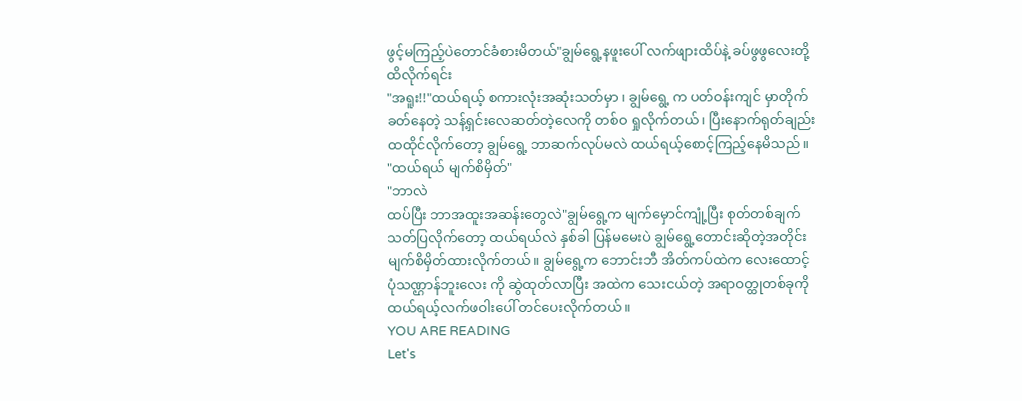ဖွင့်မကြည့်ပဲတောင်ခံစားမိတယ်"ချွမ်ရွေ့နဖူးပေါ် လက်ဖျားထိပ်နဲ့ ခပ်ဖွဖွလေးတို့ထိလိုက်ရင်း
"အရူး!!"ထယ်ရယ့် စကားလုံးအဆုံးသတ်မှာ ၊ ချွမ်ရွေ့ က ပတ်ဝန်းကျင် မှာတိုက်ခတ်နေတဲ့ သန့်ရှင်းလေဆတ်တဲ့လေကို တစ်ဝ ရှုလိုက်တယ်၊ ပြီးနောက်ရုတ်ချည်း ထထိုင်လိုက်တော့ ချွမ်ရွေ့ ဘာဆက်လုပ်မလဲ ထယ်ရယ့်စောင့်ကြည့်နေမိသည်။
"ထယ်ရယ် မျက်စိမှိတ်"
"ဘာလဲ
ထပ်ပြီး ဘာအထူးအဆန်းတွေလဲ"ချွမ်ရွေ့က မျက်မှောင်ကျုံ့ပြီး စုတ်တစ်ချက်သတ်ပြလိုက်တော့ ထယ်ရယ်လဲ နှစ်ခါ ပြန်မမေးပဲ ချွမ်ရွေ့တောင်းဆိုတဲ့အတိုင်း မျက်စိမှိတ်ထားလိုက်တယ်။ ချွမ်ရွေ့က ဘောင်းဘီ အိတ်ကပ်ထဲက လေးထောင့်ပုံသဏ္ဌာန်ဘူးလေး ကို ဆွဲထုတ်လာပြီး အထဲက သေးငယ်တဲ့ အရာဝတ္ထုတစ်ခုကို ထယ်ရယ့်လက်ဖဝါးပေါ် တင်ပေးလိုက်တယ်။
YOU ARE READING
Let's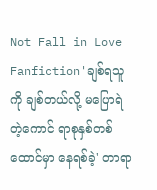Not Fall in Love
Fanfiction'ချစ်ရသူကို ချစ်တယ်လို့ မပြောရဲတဲ့ကောင် ရာစုနှစ်တစ်ထောင်မှာ နေရစ်ခဲ့' တာရာ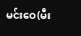မင်းဝေ(မီး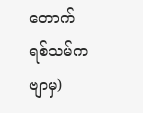တောက်ရစ်သမ်ကဗျာမှ)